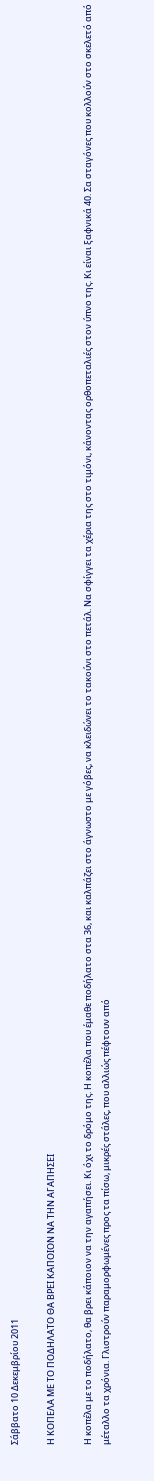Σάββατο 10 Δεκεμβρίου 2011

Η ΚΟΠΕΛΑ ΜΕ ΤΟ ΠΟΔΗΛΑΤΟ ΘΑ ΒΡΕΙ ΚΑΠΟΙΟΝ ΝΑ ΤΗΝ ΑΓΑΠΗΣΕΙ

Η κοπέλα με το ποδήλατο, θα βρει κάποιον να την αγαπήσει. Κι όχι το δρόμο της. Η κοπέλα που έμαθε ποδήλατο στα 36, και καλπάζει στο άγνωστο με γόβες, να κλειδώνει το τακούνι στο πετάλ. Να σφίγγει τα χέρια της στο τιμόνι, κάνοντας ορθοπεταλιές στον ύπνο της. Κι είναι ξαφνικά 40. Σα σταγόνες που κολλούν στο σκελετό από μέταλλο τα χρόνια. Γλιστρούν παραμορφωμένες προς τα πίσω, μικρές στάλες, που αλλιώς πέφτουν από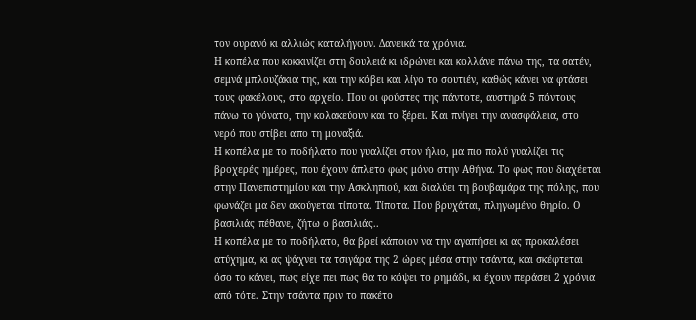τον ουρανό κι αλλιώς καταλήγουν. Δανεικά τα χρόνια.
Η κοπέλα που κοκκινίζει στη δουλειά κι ιδρώνει και κολλάνε πάνω της, τα σατέν, σεμνά μπλουζάκια της, και την κόβει και λίγο το σουτιέν, καθώς κάνει να φτάσει τους φακέλους, στο αρχείο. Που οι φούστες της πάντοτε, αυστηρά 5 πόντους πάνω το γόνατο, την κολακεύουν και το ξέρει. Και πνίγει την ανασφάλεια, στο νερό που στίβει απο τη μοναξιά.
Η κοπέλα με το ποδήλατο που γυαλίζει στον ήλιο, μα πιο πολύ γυαλίζει τις βροχερές ημέρες, που έχουν άπλετο φως μόνο στην Αθήνα. Το φως που διαχέεται στην Πανεπιστημίου και την Ασκληπιού, και διαλύει τη βουβαμάρα της πόλης, που φωνάζει μα δεν ακούγεται τίποτα. Τίποτα. Που βρυχάται, πληγωμένο θηρίο. Ο βασιλιάς πέθανε, ζήτω ο βασιλιάς..
Η κοπέλα με το ποδήλατο, θα βρεί κάποιον να την αγαπήσει κι ας προκαλέσει ατύχημα, κι ας ψάχνει τα τσιγάρα της 2 ώρες μέσα στην τσάντα, και σκέφτεται όσο το κάνει, πως είχε πει πως θα το κόψει το ρημάδι, κι έχουν περάσει 2 χρόνια από τότε. Στην τσάντα πριν το πακέτο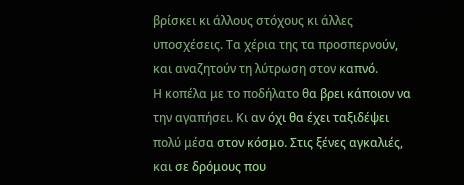βρίσκει κι άλλους στόχους κι άλλες υποσχέσεις. Τα χέρια της τα προσπερνούν, και αναζητούν τη λύτρωση στον καπνό.
Η κοπέλα με το ποδήλατο θα βρει κάποιον να την αγαπήσει. Κι αν όχι θα έχει ταξιδέψει πολύ μέσα στον κόσμο. Στις ξένες αγκαλιές, και σε δρόμους που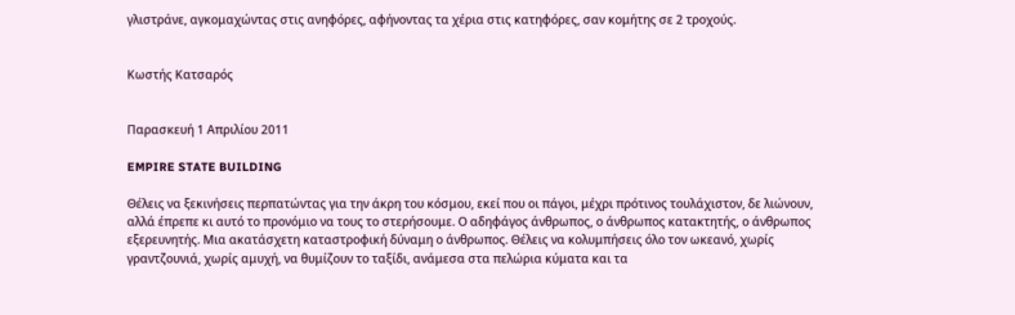γλιστράνε, αγκομαχώντας στις ανηφόρες, αφήνοντας τα χέρια στις κατηφόρες, σαν κομήτης σε 2 τροχούς.


Κωστής Κατσαρός


Παρασκευή 1 Απριλίου 2011

EMPIRE STATE BUILDING

Θέλεις να ξεκινήσεις περπατώντας για την άκρη του κόσμου, εκεί που οι πάγοι, μέχρι πρότινος τουλάχιστον, δε λιώνουν, αλλά έπρεπε κι αυτό το προνόμιο να τους το στερήσουμε. Ο αδηφάγος άνθρωπος, ο άνθρωπος κατακτητής, ο άνθρωπος εξερευνητής. Μια ακατάσχετη καταστροφική δύναμη ο άνθρωπος. Θέλεις να κολυμπήσεις όλο τον ωκεανό, χωρίς γραντζουνιά, χωρίς αμυχή, να θυμίζουν το ταξίδι, ανάμεσα στα πελώρια κύματα και τα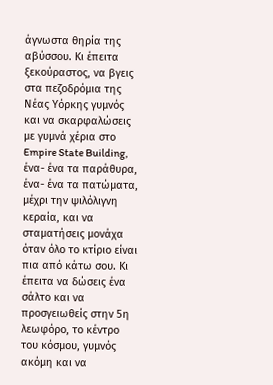άγνωστα θηρία της αβύσσου. Κι έπειτα ξεκούραστος, να βγεις στα πεζοδρόμια της Νέας Υόρκης γυμνός και να σκαρφαλώσεις με γυμνά χέρια στο Empire State Building, ένα- ένα τα παράθυρα, ένα- ένα τα πατώματα, μέχρι την ψιλόλιγνη κεραία, και να σταματήσεις μονάχα όταν όλο το κτίριο είναι πια από κάτω σου. Κι έπειτα να δώσεις ένα σάλτο και να προσγειωθείς στην 5η λεωφόρο, το κέντρο του κόσμου, γυμνός ακόμη και να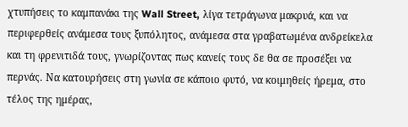χτυπήσεις το καμπανάκι της Wall Street, λίγα τετράγωνα μακρυά, και να περιφερθείς ανάμεσα τους ξυπόλητος, ανάμεσα στα γραβατωμένα ανδρείκελα και τη φρενιτιδά τους, γνωρίζοντας πως κανείς τους δε θα σε προσέξει να περνάς. Να κατουρήσεις στη γωνία σε κάποιο φυτό, να κοιμηθείς ήρεμα, στο τέλος της ημέρας,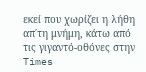εκεί που χωρίζει η λήθη απ΄τη μνήμη, κάτω από τις γιγαντό-οθόνες στην Times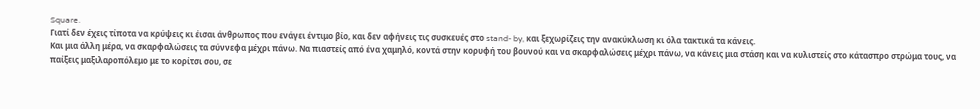Square.
Γιατί δεν έχεις τίποτα να κρύψεις κι έισαι άνθρωπος που ενάγει έντιμο βίο, και δεν αφήνεις τις συσκευές στο stand- by, και ξεχωρίζεις την ανακύκλωση κι όλα τακτικά τα κάνεις.
Και μια άλλη μέρα, να σκαρφαλώσεις τα σύννεφα μέχρι πάνω. Να πιαστείς από ένα χαμηλό, κοντά στην κορυφή του βουνού και να σκαρφαλώσεις μέχρι πάνω, να κάνεις μια στάση και να κυλιστείς στο κάτασπρο στρώμα τους, να παίξεις μαξιλαροπόλεμο με το κορίτσι σου, σε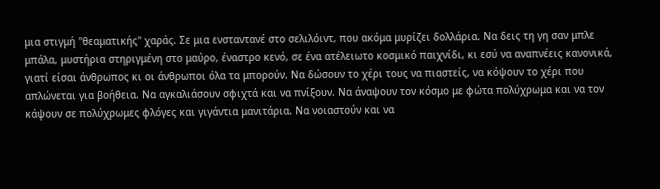μια στιγμή ''θεαματικής'' χαράς. Σε μια ενσταντανέ στο σελιλόιντ, που ακόμα μυρίζει δολλάρια. Να δεις τη γη σαν μπλε μπάλα, μυστήρια στηριγμένη στο μαύρο, έναστρο κενό, σε ένα ατέλειωτο κοσμικό παιχνίδι, κι εσύ να αναπνέεις κανονικά, γιατί είσαι άνθρωπος κι οι άνθρωποι όλα τα μπορούν. Να δώσουν το χέρι τους να πιαστείς, να κόψουν το χέρι που απλώνεται για βοήθεια. Να αγκαλιάσουν σφιχτά και να πνίξουν. Να άναψουν τον κόσμο με φώτα πολύχρωμα και να τον κάψουν σε πολύχρωμες φλόγες και γιγάντια μανιτάρια. Να νοιαστούν και να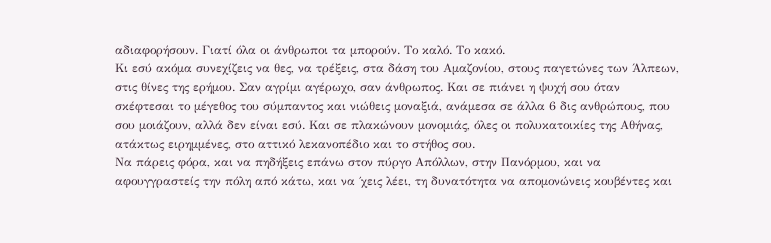αδιαφορήσουν. Γιατί όλα οι άνθρωποι τα μπορούν. Το καλό. Το κακό.
Κι εσύ ακόμα συνεχίζεις να θες, να τρέξεις, στα δάση του Αμαζονίου, στους παγετώνες των Άλπεων, στις θίνες της ερήμου. Σαν αγρίμι αγέρωχο, σαν άνθρωπος. Και σε πιάνει η ψυχή σου όταν σκέφτεσαι το μέγεθος του σύμπαντος και νιώθεις μοναξιά, ανάμεσα σε άλλα 6 δις ανθρώπους, που σου μοιάζουν, αλλά δεν είναι εσύ. Και σε πλακώνουν μονομιάς, όλες οι πολυκατοικίες της Αθήνας, ατάκτως ειρημμένες, στο αττικό λεκανοπέδιο και το στήθος σου.
Να πάρεις φόρα, και να πηδήξεις επάνω στον πύργο Απόλλων, στην Πανόρμου, και να αφουγγραστείς την πόλη από κάτω, και να ΄χεις λέει, τη δυνατότητα να απομονώνεις κουβέντες και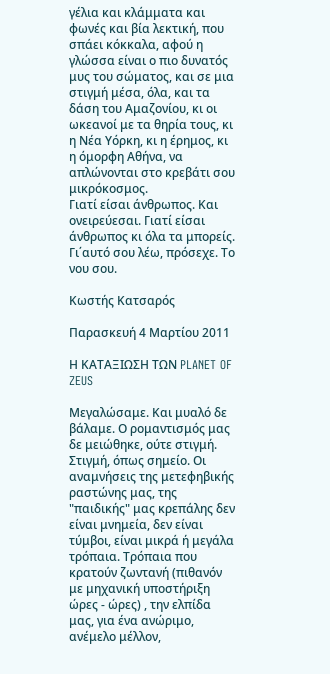γέλια και κλάμματα και φωνές και βία λεκτική, που σπάει κόκκαλα, αφού η γλώσσα είναι ο πιο δυνατός μυς του σώματος, και σε μια στιγμή μέσα, όλα, και τα δάση του Αμαζονίου, κι οι ωκεανοί με τα θηρία τους, κι η Νέα Υόρκη, κι η έρημος, κι η όμορφη Αθήνα, να απλώνονται στο κρεβάτι σου μικρόκοσμος.
Γιατί είσαι άνθρωπος. Και ονειρεύεσαι. Γιατί είσαι άνθρωπος κι όλα τα μπορείς. Γι΄αυτό σου λέω, πρόσεχε. Το νου σου.

Κωστής Κατσαρός

Παρασκευή 4 Μαρτίου 2011

Η ΚΑΤΑΞΙΩΣΗ ΤΩΝ PLANET OF ZEUS

Μεγαλώσαμε. Και μυαλό δε βάλαμε. Ο ρομαντισμός μας δε μειώθηκε, ούτε στιγμή. Στιγμή, όπως σημείο. Οι αναμνήσεις της μετεφηβικής ραστώνης μας, της "παιδικής" μας κρεπάλης δεν είναι μνημεία, δεν είναι τύμβοι, είναι μικρά ή μεγάλα τρόπαια. Τρόπαια που κρατούν ζωντανή (πιθανόν με μηχανική υποστήριξη ώρες - ώρες) , την ελπίδα μας, για ένα ανώριμο, ανέμελο μέλλον,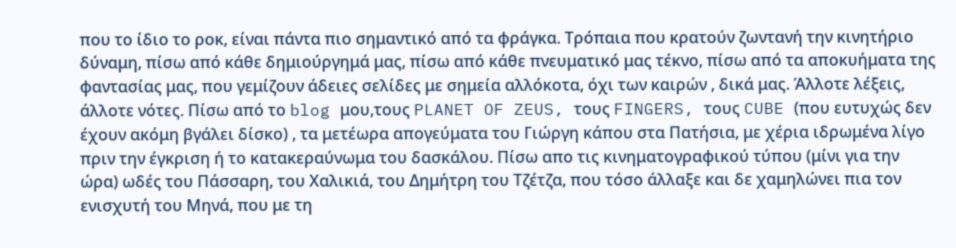που το ίδιο το ροκ, είναι πάντα πιο σημαντικό από τα φράγκα. Τρόπαια που κρατούν ζωντανή την κινητήριο δύναμη, πίσω από κάθε δημιούργημά μας, πίσω από κάθε πνευματικό μας τέκνο, πίσω από τα αποκυήματα της φαντασίας μας, που γεμίζουν άδειες σελίδες με σημεία αλλόκοτα, όχι των καιρών , δικά μας. Άλλοτε λέξεις, άλλοτε νότες. Πίσω από το blog μου,τους PLANET OF ZEUS, τους FINGERS, τους CUBE (που ευτυχώς δεν έχουν ακόμη βγάλει δίσκο) , τα μετέωρα απογεύματα του Γιώργη κάπου στα Πατήσια, με χέρια ιδρωμένα λίγο πριν την έγκριση ή το κατακεραύνωμα του δασκάλου. Πίσω απο τις κινηματογραφικού τύπου (μίνι για την ώρα) ωδές του Πάσσαρη, του Χαλικιά, του Δημήτρη του Τζέτζα, που τόσο άλλαξε και δε χαμηλώνει πια τον ενισχυτή του Μηνά, που με τη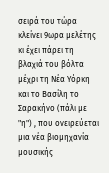σειρά του τώρα κλείνει 9ωρα μελέτης κι έχει πάρει τη βλαχιά του βόλτα μέχρι τη Νέα Υόρκη και το Βασίλη το Σαρακήνο (πάλι με "η") , που ονειρεύεται μια νέα βιομηχανία μουσικής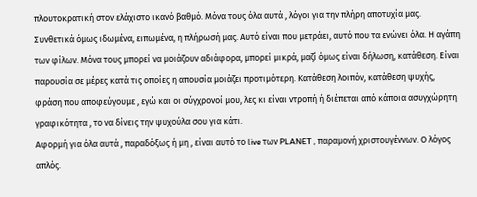πλουτοκρατική στον ελάχιστο ικανό βαθμό. Μόνα τους όλα αυτά , λόγοι για την πλήρη αποτυχία μας. Συνθετικά όμως ιδωμένα, ειπωμένα, η πλήρωσή μας. Αυτό είναι που μετράει, αυτό που τα ενώνει όλα. Η αγάπη των φίλων. Μόνα τους μπορεί να μοιάζουν αδιάφορα, μπορεί μικρά, μαζί όμως είναι δήλωση, κατάθεση. Είναι παρουσία σε μέρες κατά τις οποίες η απουσία μοιάζει προτιμότερη. Κατάθεση λοιπόν, κατάθεση ψυχής, φράση που αποφεύγουμε , εγώ και οι σύγχρονοί μου, λες κι είναι ντροπή ή διέπεται από κάποια ασυγχώρητη γραφικότητα , το να δίνεις την ψυχούλα σου για κάτι.
Αφορμή για όλα αυτά , παραδόξως ή μη , είναι αυτό το live των PLANET , παραμονή χριστουγέννων. Ο λόγος απλός.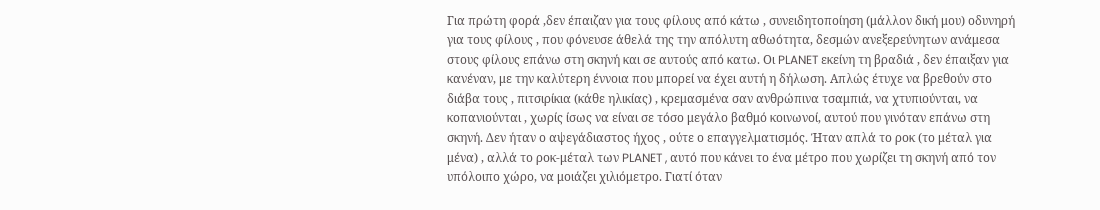Για πρώτη φορά ,δεν έπαιζαν για τους φίλους από κάτω , συνειδητοποίηση (μάλλον δική μου) οδυνηρή για τους φίλους , που φόνευσε άθελά της την απόλυτη αθωότητα, δεσμών ανεξερεύνητων ανάμεσα στους φίλους επάνω στη σκηνή και σε αυτούς από κατω. Οι PLANET εκείνη τη βραδιά , δεν έπαιξαν για κανέναν, με την καλύτερη έννοια που μπορεί να έχει αυτή η δήλωση. Απλώς έτυχε να βρεθούν στο διάβα τους , πιτσιρίκια (κάθε ηλικίας) , κρεμασμένα σαν ανθρώπινα τσαμπιά, να χτυπιούνται, να κοπανιούνται , χωρίς ίσως να είναι σε τόσο μεγάλο βαθμό κοινωνοί, αυτού που γινόταν επάνω στη σκηνή. Δεν ήταν ο αψεγάδιαστος ήχος , ούτε ο επαγγελματισμός. Ήταν απλά το ροκ (το μέταλ για μένα) , αλλά το ροκ-μέταλ των PLANET , αυτό που κάνει το ένα μέτρο που χωρίζει τη σκηνή από τον υπόλοιπο χώρο, να μοιάζει χιλιόμετρο. Γιατί όταν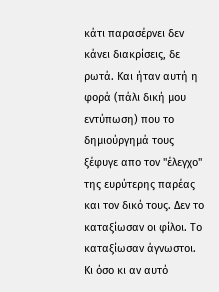κάτι παρασέρνει δεν κάνει διακρίσεις, δε ρωτά. Και ήταν αυτή η φορά (πάλι δική μου εντύπωση) που το δημιούργημά τους ξέφυγε απο τον "έλεγχο" της ευρύτερης παρέας και τον δικό τους. Δεν το καταξίωσαν οι φίλοι. Το καταξίωσαν άγνωστοι. Κι όσο κι αν αυτό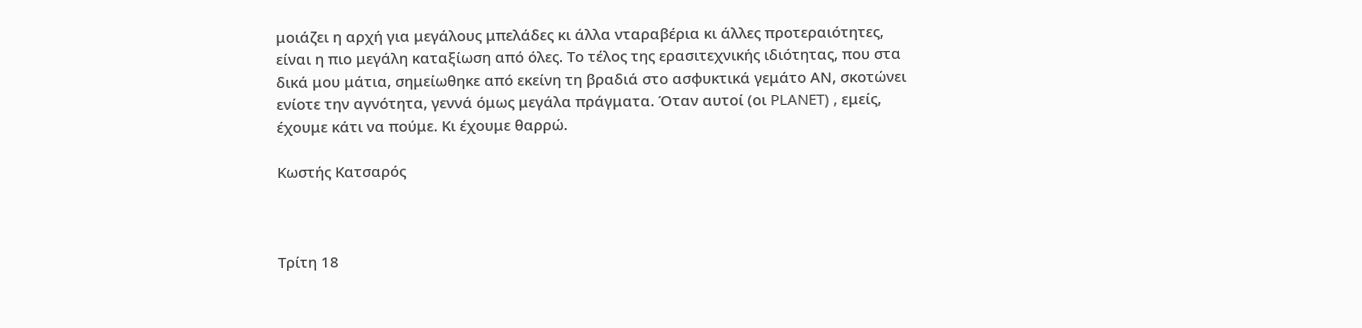μοιάζει η αρχή για μεγάλους μπελάδες κι άλλα νταραβέρια κι άλλες προτεραιότητες, είναι η πιο μεγάλη καταξίωση από όλες. Το τέλος της ερασιτεχνικής ιδιότητας, που στα δικά μου μάτια, σημείωθηκε από εκείνη τη βραδιά στο ασφυκτικά γεμάτο ΑΝ, σκοτώνει ενίοτε την αγνότητα, γεννά όμως μεγάλα πράγματα. Όταν αυτοί (οι PLANET) , εμείς, έχουμε κάτι να πούμε. Κι έχουμε θαρρώ.

Κωστής Κατσαρός



Τρίτη 18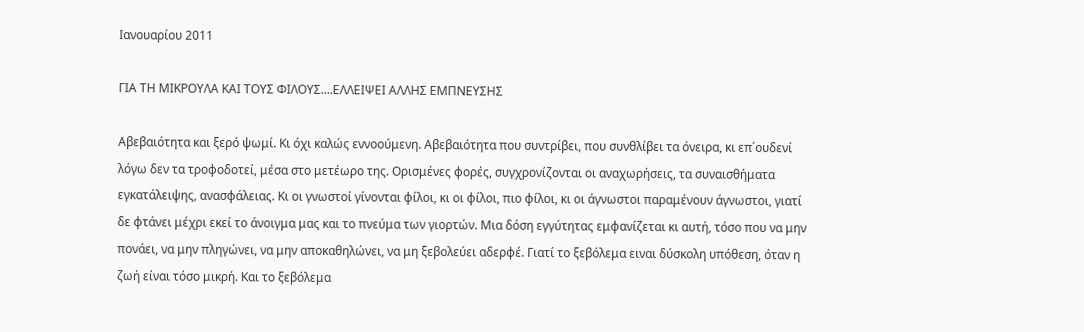Ιανουαρίου 2011

ΓΙΑ ΤΗ ΜΙΚΡΟΥΛΑ ΚΑΙ ΤΟΥΣ ΦΙΛΟΥΣ....ΕΛΛΕΙΨΕΙ ΑΛΛΗΣ ΕΜΠΝΕΥΣΗΣ

Αβεβαιότητα και ξερό ψωμί. Κι όχι καλώς εννοούμενη. Αβεβαιότητα που συντρίβει, που συνθλίβει τα όνειρα, κι επ΄ουδενί λόγω δεν τα τροφοδοτεί, μέσα στο μετέωρο της. Ορισμένες φορές, συγχρονίζονται οι αναχωρήσεις, τα συναισθήματα εγκατάλειψης, ανασφάλειας. Κι οι γνωστοί γίνονται φίλοι, κι οι φίλοι, πιο φίλοι, κι οι άγνωστοι παραμένουν άγνωστοι, γιατί δε φτάνει μέχρι εκεί το άνοιγμα μας και το πνεύμα των γιορτών. Μια δόση εγγύτητας εμφανίζεται κι αυτή, τόσο που να μην πονάει, να μην πληγώνει, να μην αποκαθηλώνει, να μη ξεβολεύει αδερφέ. Γιατί το ξεβόλεμα ειναι δύσκολη υπόθεση, όταν η ζωή είναι τόσο μικρή. Και το ξεβόλεμα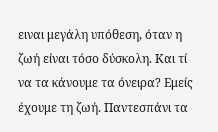ειναι μεγάλη υπόθεση, όταν η ζωή είναι τόσο δύσκολη. Και τί να τα κάνουμε τα όνειρα? Εμείς έχουμε τη ζωή. Παντεσπάνι τα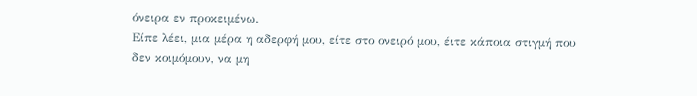όνειρα εν προκειμένω.
Είπε λέει, μια μέρα η αδερφή μου, είτε στο ονειρό μου, έιτε κάποια στιγμή που δεν κοιμόμουν, να μη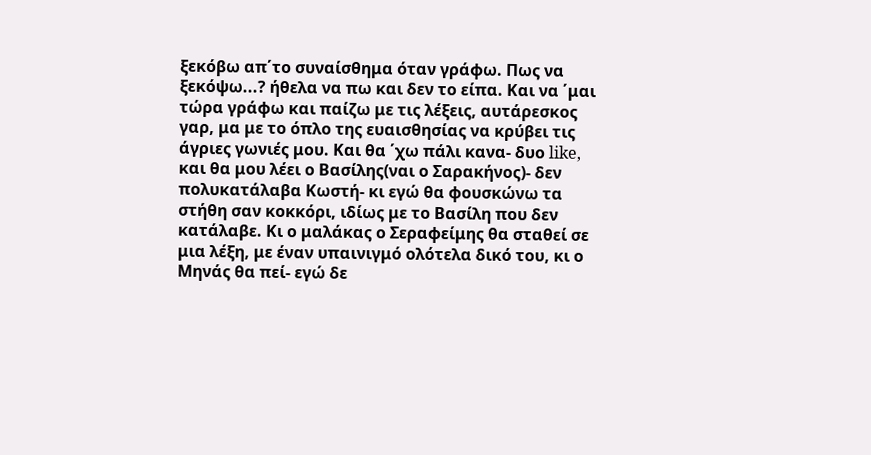ξεκόβω απ΄το συναίσθημα όταν γράφω. Πως να ξεκόψω...? ήθελα να πω και δεν το είπα. Και να ΄μαι τώρα γράφω και παίζω με τις λέξεις, αυτάρεσκος γαρ, μα με το όπλο της ευαισθησίας να κρύβει τις άγριες γωνιές μου. Και θα ΄χω πάλι κανα- δυο like, και θα μου λέει ο Βασίλης(ναι ο Σαρακήνος)- δεν πολυκατάλαβα Κωστή- κι εγώ θα φουσκώνω τα στήθη σαν κοκκόρι, ιδίως με το Βασίλη που δεν κατάλαβε. Κι ο μαλάκας ο Σεραφείμης θα σταθεί σε μια λέξη, με έναν υπαινιγμό ολότελα δικό του, κι ο Μηνάς θα πεί- εγώ δε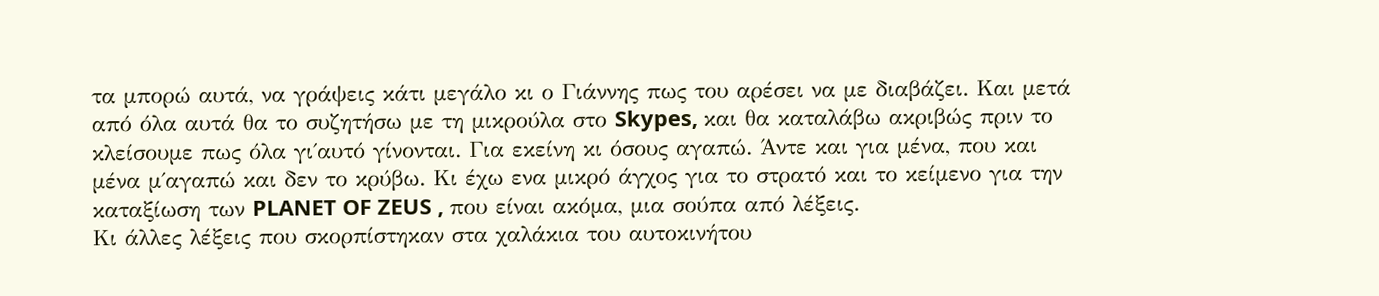τα μπορώ αυτά, να γράψεις κάτι μεγάλο κι ο Γιάννης πως του αρέσει να με διαβάζει. Και μετά από όλα αυτά θα το συζητήσω με τη μικρούλα στο Skypes, και θα καταλάβω ακριβώς πριν το κλείσουμε πως όλα γι΄αυτό γίνονται. Για εκείνη κι όσους αγαπώ. Άντε και για μένα, που και μένα μ΄αγαπώ και δεν το κρύβω. Κι έχω ενα μικρό άγχος για το στρατό και το κείμενο για την καταξίωση των PLANET OF ZEUS , που είναι ακόμα, μια σούπα από λέξεις.
Κι άλλες λέξεις που σκορπίστηκαν στα χαλάκια του αυτοκινήτου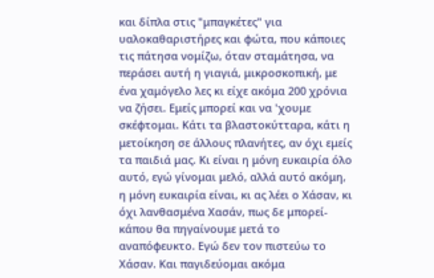και δίπλα στις "μπαγκέτες" για υαλοκαθαριστήρες και φώτα, που κάποιες τις πάτησα νομίζω, όταν σταμάτησα, να περάσει αυτή η γιαγιά, μικροσκοπική, με ένα χαμόγελο λες κι είχε ακόμα 200 χρόνια να ζήσει. Εμείς μπορεί και να 'χουμε σκέφτομαι. Κάτι τα βλαστοκύτταρα, κάτι η μετοίκηση σε άλλους πλανήτες, αν όχι εμείς τα παιδιά μας. Κι είναι η μόνη ευκαιρία όλο αυτό, εγώ γίνομαι μελό, αλλά αυτό ακόμη, η μόνη ευκαιρία είναι, κι ας λέει ο Χάσαν, κι όχι λανθασμένα Χασάν, πως δε μπορεί- κάπου θα πηγαίνουμε μετά το αναπόφευκτο. Εγώ δεν τον πιστεύω το Χάσαν. Και παγιδεύομαι ακόμα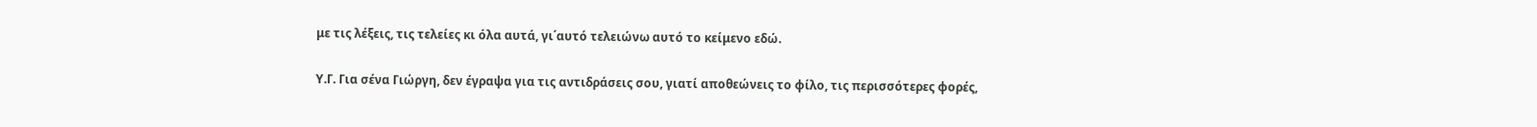με τις λέξεις, τις τελείες κι όλα αυτά, γι΄αυτό τελειώνω αυτό το κείμενο εδώ.

Υ.Γ. Για σένα Γιώργη, δεν έγραψα για τις αντιδράσεις σου, γιατί αποθεώνεις το φίλο, τις περισσότερες φορές,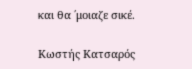και θα ΄μοιαζε σικέ.

Κωστής Κατσαρός